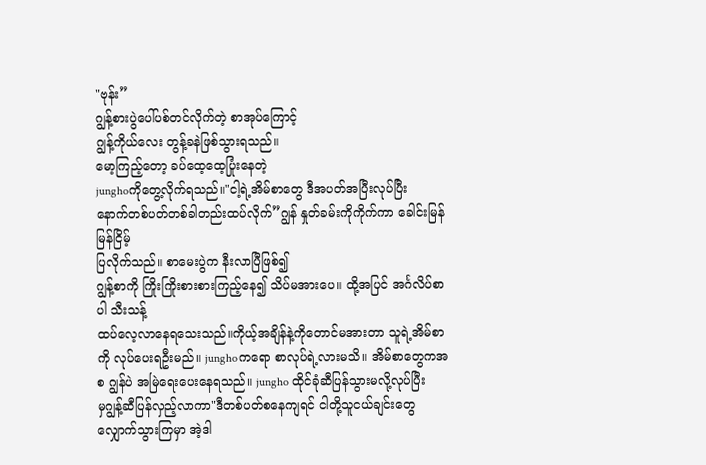"ဗုန်း”
ဂျွန့်စားပွဲပေါ်ပစ်တင်လိုက်တဲ့ စာအုပ်ကြောင့်
ဂျွန့်ကိုယ်လေး တွန့်ခနဲဖြစ်သွားရသည်။
မော့ကြည့်တော့ ခပ်ထေ့ထေ့ပြုံးနေတဲ့
junghoကိုတွေ့လိုက်ရသည်။"ငါ့ရဲ့အိမ်စာတွေ ဒီအပတ်အပြီးလုပ်ပြီး
နောက်တစ်ပတ်တစ်ခါတည်းထပ်လိုက်”ဂျွန် နှုတ်ခမ်းကိုကိုက်ကာ ခေါင်းမြန်မြန်ငြိမ့်
ပြလိုက်သည်။ စာမေးပွဲက နီးလာပြီဖြစ်၍
ဂျွန့်စာကို ကြိုးကြိုးစားစားကြည့်နေ၍ သိပ်မအားပေ။ ထို့အပြင် အင်္ဂလိပ်စာပါ သီးသန့်
ထပ်လေ့လာနေရသေးသည်။ကိုယ့်အချိန်နဲ့ကိုတောင်မအားတာ သူရဲ့အိမ်စာကို လုပ်ပေးရဦးမည်။ junghoကရော စာလုပ်ရဲ့လားမသိ။ အိမ်စာတွေကအစ ဂျွန်ပဲ အမြဲရေးပေးနေရသည်။ jungho ထိုင်ခုံဆီပြန်သွားမလို့လုပ်ပြီး
မှဂျွန့်ဆီပြန်လှည့်လာကာ"ဒီတစ်ပတ်စနေကျရင် ငါတို့သူငယ်ချင်းတွေ
လျှောက်သွားကြမှာ အဲ့ဒါ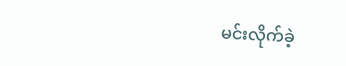မင်းလိုက်ခဲ့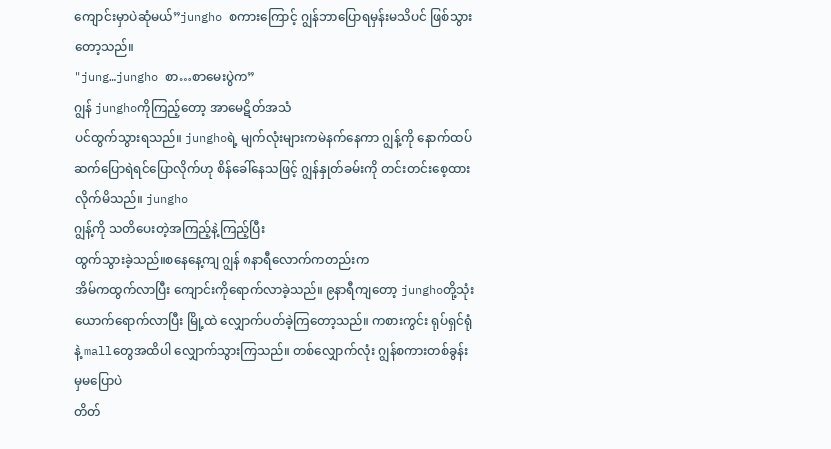ကျောင်းမှာပဲဆုံမယ်”jungho စကားကြောင့် ဂျွန်ဘာပြောရမှန်းမသိပင် ဖြစ်သွားတော့သည်။
"jung…jungho စာ…စာမေးပွဲက”
ဂျွန် junghoကိုကြည့်တော့ အာမေဋိတ်အသံ
ပင်ထွက်သွားရသည်။ junghoရဲ့ မျက်လုံးများကမဲနက်နေကာ ဂျွန့်ကို နောက်ထပ်ဆက်ပြောရဲရင်ပြောလိုက်ဟု စိန်ခေါ်နေသဖြင့် ဂျွန်နှုတ်ခမ်းကို တင်းတင်းစေ့ထားလိုက်မိသည်။ jungho
ဂျွန့်ကို သတိပေးတဲ့အကြည့်နဲ့ကြည့်ပြီး
ထွက်သွားခဲ့သည်။စနေနေ့ကျ ဂျွန် ၈နာရီလောက်ကတည်းက
အိမ်ကထွက်လာပြီး ကျောင်းကိုရောက်လာခဲ့သည်။ ၉နာရီကျတော့ junghoတို့သုံးယောက်ရောက်လာပြီး မြို့ထဲ လျှောက်ပတ်ခဲ့ကြတော့သည်။ ကစားကွင်း ရုပ်ရှင်ရုံနဲ့ mallတွေအထိပါ လျှောက်သွားကြသည်။ တစ်လျှောက်လုံး ဂျွန်စကားတစ်ခွန်းမှမပြောပဲ
တိတ်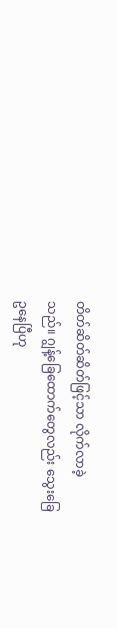တိတ်ဆိတ်ဆိတ်ဖြင့်သာ လိုက်လာခဲ့
သည်။ ဂျွန့်ခြေထောက်တွေလည်း သွေးခြေ
ဥနေပြီဟု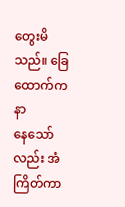တွေးမိသည်။ ခြေထောက်ကနာ
နေသော်လည်း အံကြိတ်ကာ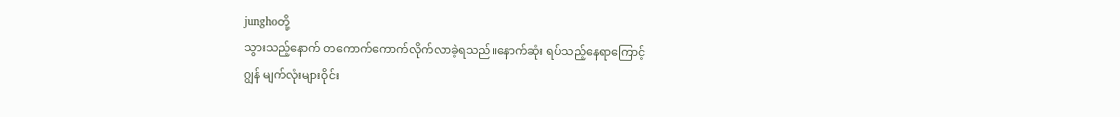junghoတို့
သွားသည့်နောက် တကောက်ကောက်လိုက်လာခဲ့ရသည်။နောက်ဆုံး ရပ်သည့်နေရာကြောင့်
ဂျွန် မျက်လုံးများဝိုင်း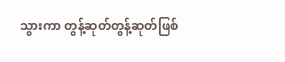သွားကာ တွန့်ဆုတ်တွန့်ဆုတ်ဖြစ်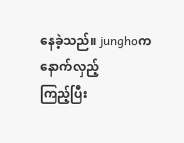နေခဲ့သည်။ junghoက နောက်လှည့်
ကြည့်ပြီး